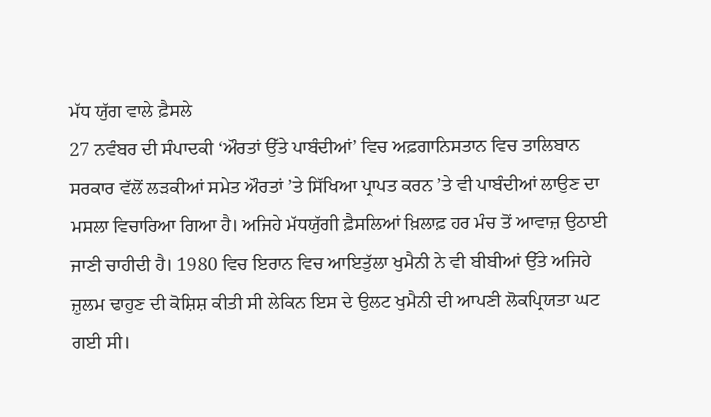ਮੱਧ ਯੁੱਗ ਵਾਲੇ ਫ਼ੈਸਲੇ
27 ਨਵੰਬਰ ਦੀ ਸੰਪਾਦਕੀ ‘ਔਰਤਾਂ ਉੱਤੇ ਪਾਬੰਦੀਆਂ’ ਵਿਚ ਅਫ਼ਗਾਨਿਸਤਾਨ ਵਿਚ ਤਾਲਿਬਾਨ ਸਰਕਾਰ ਵੱਲੋਂ ਲੜਕੀਆਂ ਸਮੇਤ ਔਰਤਾਂ ’ਤੇ ਸਿੱਖਿਆ ਪ੍ਰਾਪਤ ਕਰਨ ’ਤੇ ਵੀ ਪਾਬੰਦੀਆਂ ਲਾਉਣ ਦਾ ਮਸਲਾ ਵਿਚਾਰਿਆ ਗਿਆ ਹੈ। ਅਜਿਹੇ ਮੱਧਯੁੱਗੀ ਫ਼ੈਸਲਿਆਂ ਖ਼ਿਲਾਫ਼ ਹਰ ਮੰਚ ਤੋਂ ਆਵਾਜ਼ ਉਠਾਈ ਜਾਣੀ ਚਾਹੀਦੀ ਹੈ। 1980 ਵਿਚ ਇਰਾਨ ਵਿਚ ਆਇਤੁੱਲਾ ਖੁਮੈਨੀ ਨੇ ਵੀ ਬੀਬੀਆਂ ਉੱਤੇ ਅਜਿਹੇ ਜ਼ੁਲਮ ਢਾਹੁਣ ਦੀ ਕੋਸ਼ਿਸ਼ ਕੀਤੀ ਸੀ ਲੇਕਿਨ ਇਸ ਦੇ ਉਲਟ ਖੁਮੈਨੀ ਦੀ ਆਪਣੀ ਲੋਕਪ੍ਰਿਯਤਾ ਘਟ ਗਈ ਸੀ।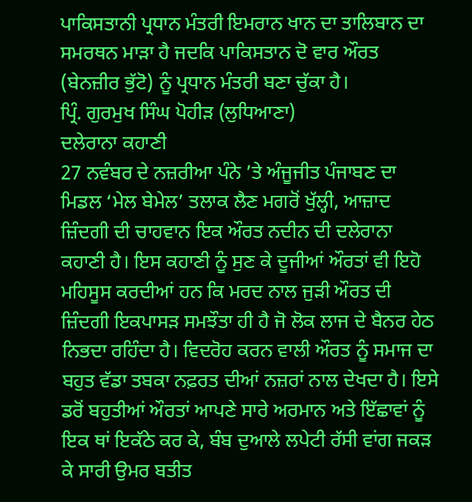ਪਾਕਿਸਤਾਨੀ ਪ੍ਰਧਾਨ ਮੰਤਰੀ ਇਮਰਾਨ ਖਾਨ ਦਾ ਤਾਲਿਬਾਨ ਦਾ ਸਮਰਥਨ ਮਾੜਾ ਹੈ ਜਦਕਿ ਪਾਕਿਸਤਾਨ ਦੋ ਵਾਰ ਔਰਤ (ਬੇਨਜ਼ੀਰ ਭੁੱਟੋ) ਨੂੰ ਪ੍ਰਧਾਨ ਮੰਤਰੀ ਬਣਾ ਚੁੱਕਾ ਹੈ।
ਪ੍ਰਿੰ. ਗੁਰਮੁਖ ਸਿੰਘ ਪੋਹੀੜ (ਲੁਧਿਆਣਾ)
ਦਲੇਰਾਨਾ ਕਹਾਣੀ
27 ਨਵੰਬਰ ਦੇ ਨਜ਼ਰੀਆ ਪੰਨੇ ’ਤੇ ਅੰਜੂਜੀਤ ਪੰਜਾਬਣ ਦਾ ਮਿਡਲ ‘ਮੇਲ ਬੇਮੇਲ’ ਤਲਾਕ ਲੈਣ ਮਗਰੋਂ ਖੁੱਲ੍ਹੀ, ਆਜ਼ਾਦ ਜ਼ਿੰਦਗੀ ਦੀ ਚਾਹਵਾਨ ਇਕ ਔਰਤ ਨਦੀਨ ਦੀ ਦਲੇਰਾਨਾ ਕਹਾਣੀ ਹੈ। ਇਸ ਕਹਾਣੀ ਨੂੰ ਸੁਣ ਕੇ ਦੂਜੀਆਂ ਔਰਤਾਂ ਵੀ ਇਹੋ ਮਹਿਸੂਸ ਕਰਦੀਆਂ ਹਨ ਕਿ ਮਰਦ ਨਾਲ ਜੁੜੀ ਔਰਤ ਦੀ ਜ਼ਿੰਦਗੀ ਇਕਪਾਸੜ ਸਮਝੌਤਾ ਹੀ ਹੈ ਜੋ ਲੋਕ ਲਾਜ ਦੇ ਬੈਨਰ ਹੇਠ ਨਿਭਦਾ ਰਹਿੰਦਾ ਹੈ। ਵਿਦਰੋਹ ਕਰਨ ਵਾਲੀ ਔਰਤ ਨੂੰ ਸਮਾਜ ਦਾ ਬਹੁਤ ਵੱਡਾ ਤਬਕਾ ਨਫ਼ਰਤ ਦੀਆਂ ਨਜ਼ਰਾਂ ਨਾਲ ਦੇਖਦਾ ਹੈ। ਇਸੇ ਡਰੋਂ ਬਹੁਤੀਆਂ ਔਰਤਾਂ ਆਪਣੇ ਸਾਰੇ ਅਰਮਾਨ ਅਤੇ ਇੱਛਾਵਾਂ ਨੂੰ ਇਕ ਥਾਂ ਇਕੱਠੇ ਕਰ ਕੇ, ਬੰਬ ਦੁਆਲੇ ਲਪੇਟੀ ਰੱਸੀ ਵਾਂਗ ਜਕੜ ਕੇ ਸਾਰੀ ਉਮਰ ਬਤੀਤ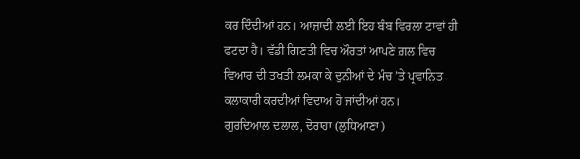ਕਰ ਦਿੰਦੀਆਂ ਹਨ। ਆਜ਼ਾਦੀ ਲਈ ਇਹ ਬੰਬ ਵਿਰਲਾ ਟਾਵਾਂ ਹੀ ਫਟਦਾ ਹੈ। ਵੱਡੀ ਗਿਣਤੀ ਵਿਚ ਔਰਤਾਂ ਆਪਣੇ ਗ਼ਲ ਵਿਚ ਵਿਆਰ ਦੀ ਤਖਤੀ ਲਮਕਾ ਕੇ ਦੁਨੀਆਂ ਦੇ ਮੰਚ ’ਤੇ ਪ੍ਰਵਾਨਿਤ ਕਲਾਕਾਰੀ ਕਰਦੀਆਂ ਵਿਦਾਅ ਹੋ ਜਾਂਦੀਆਂ ਹਨ।
ਗੁਰਦਿਆਲ ਦਲਾਲ, ਦੋਰਾਹਾ (ਲੁਧਿਆਣਾ)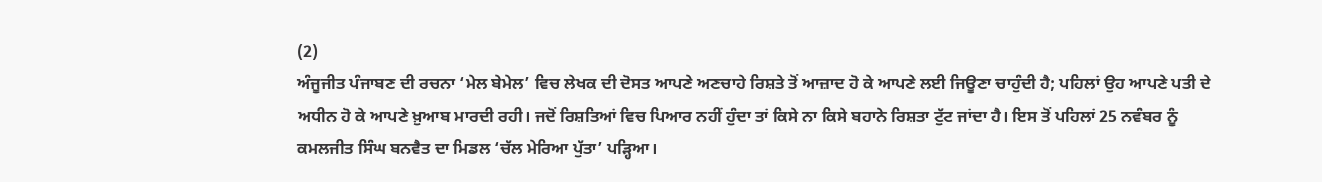(2)
ਅੰਜੂਜੀਤ ਪੰਜਾਬਣ ਦੀ ਰਚਨਾ ‘ਮੇਲ ਬੇਮੇਲ’ ਵਿਚ ਲੇਖਕ ਦੀ ਦੋਸਤ ਆਪਣੇ ਅਣਚਾਹੇ ਰਿਸ਼ਤੇ ਤੋਂ ਆਜ਼ਾਦ ਹੋ ਕੇ ਆਪਣੇ ਲਈ ਜਿਊਣਾ ਚਾਹੁੰਦੀ ਹੈ; ਪਹਿਲਾਂ ਉਹ ਆਪਣੇ ਪਤੀ ਦੇ ਅਧੀਨ ਹੋ ਕੇ ਆਪਣੇ ਖ਼ੁਆਬ ਮਾਰਦੀ ਰਹੀ। ਜਦੋਂ ਰਿਸ਼ਤਿਆਂ ਵਿਚ ਪਿਆਰ ਨਹੀਂ ਹੁੰਦਾ ਤਾਂ ਕਿਸੇ ਨਾ ਕਿਸੇ ਬਹਾਨੇ ਰਿਸ਼ਤਾ ਟੁੱਟ ਜਾਂਦਾ ਹੈ। ਇਸ ਤੋਂ ਪਹਿਲਾਂ 25 ਨਵੰਬਰ ਨੂੰ ਕਮਲਜੀਤ ਸਿੰਘ ਬਨਵੈਤ ਦਾ ਮਿਡਲ ‘ਚੱਲ ਮੇਰਿਆ ਪੁੱਤਾ’ ਪੜ੍ਹਿਆ।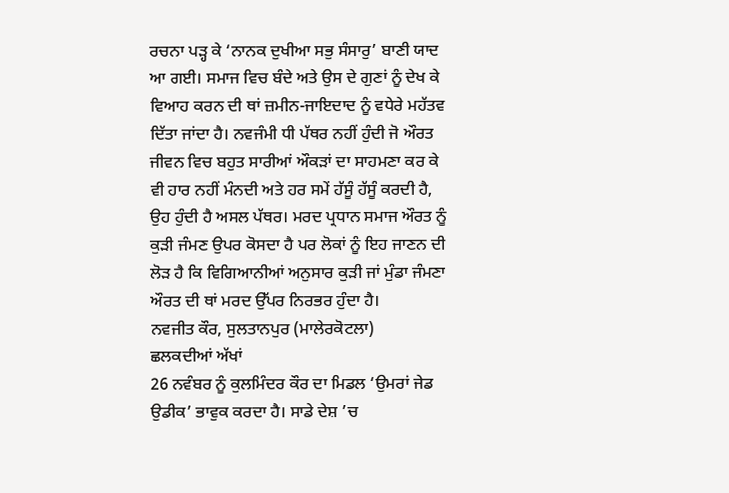ਰਚਨਾ ਪੜ੍ਹ ਕੇ ‘ਨਾਨਕ ਦੁਖੀਆ ਸਭੁ ਸੰਸਾਰੁ’ ਬਾਣੀ ਯਾਦ ਆ ਗਈ। ਸਮਾਜ ਵਿਚ ਬੰਦੇ ਅਤੇ ਉਸ ਦੇ ਗੁਣਾਂ ਨੂੰ ਦੇਖ ਕੇ ਵਿਆਹ ਕਰਨ ਦੀ ਥਾਂ ਜ਼ਮੀਨ-ਜਾਇਦਾਦ ਨੂੰ ਵਧੇਰੇ ਮਹੱਤਵ ਦਿੱਤਾ ਜਾਂਦਾ ਹੈ। ਨਵਜੰਮੀ ਧੀ ਪੱਥਰ ਨਹੀਂ ਹੁੰਦੀ ਜੋ ਔਰਤ ਜੀਵਨ ਵਿਚ ਬਹੁਤ ਸਾਰੀਆਂ ਔਕੜਾਂ ਦਾ ਸਾਹਮਣਾ ਕਰ ਕੇ ਵੀ ਹਾਰ ਨਹੀਂ ਮੰਨਦੀ ਅਤੇ ਹਰ ਸਮੇਂ ਹੱਸੂੰ ਹੱਸੂੰ ਕਰਦੀ ਹੈ, ਉਹ ਹੁੰਦੀ ਹੈ ਅਸਲ ਪੱਥਰ। ਮਰਦ ਪ੍ਰਧਾਨ ਸਮਾਜ ਔਰਤ ਨੂੰ ਕੁੜੀ ਜੰਮਣ ਉਪਰ ਕੋਸਦਾ ਹੈ ਪਰ ਲੋਕਾਂ ਨੂੰ ਇਹ ਜਾਣਨ ਦੀ ਲੋੜ ਹੈ ਕਿ ਵਿਗਿਆਨੀਆਂ ਅਨੁਸਾਰ ਕੁੜੀ ਜਾਂ ਮੁੰਡਾ ਜੰਮਣਾ ਔਰਤ ਦੀ ਥਾਂ ਮਰਦ ਉੱਪਰ ਨਿਰਭਰ ਹੁੰਦਾ ਹੈ।
ਨਵਜੀਤ ਕੌਰ, ਸੁਲਤਾਨਪੁਰ (ਮਾਲੇਰਕੋਟਲਾ)
ਛਲਕਦੀਆਂ ਅੱਖਾਂ
26 ਨਵੰਬਰ ਨੂੰ ਕੁਲਮਿੰਦਰ ਕੌਰ ਦਾ ਮਿਡਲ ‘ਉਮਰਾਂ ਜੇਡ ਉਡੀਕ’ ਭਾਵੁਕ ਕਰਦਾ ਹੈ। ਸਾਡੇ ਦੇਸ਼ ’ਚ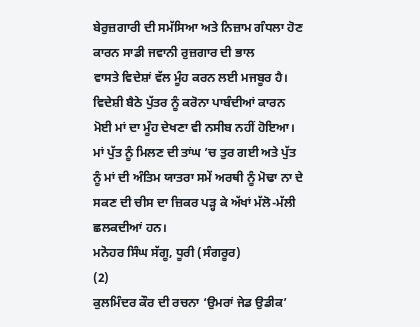ਬੇਰੁਜ਼ਗਾਰੀ ਦੀ ਸਮੱਸਿਆ ਅਤੇ ਨਿਜ਼ਾਮ ਗੰਧਲਾ ਹੋਣ ਕਾਰਨ ਸਾਡੀ ਜਵਾਨੀ ਰੁਜ਼ਗਾਰ ਦੀ ਭਾਲ
ਵਾਸਤੇ ਵਿਦੇਸ਼ਾਂ ਵੱਲ ਮੂੰਹ ਕਰਨ ਲਈ ਮਜਬੂਰ ਹੈ। ਵਿਦੇਸ਼ੀ ਬੈਠੇ ਪੁੱਤਰ ਨੂੰ ਕਰੋਨਾ ਪਾਬੰਦੀਆਂ ਕਾਰਨ ਮੋਈ ਮਾਂ ਦਾ ਮੂੰਹ ਦੇਖਣਾ ਵੀ ਨਸੀਬ ਨਹੀਂ ਹੋਇਆ। ਮਾਂ ਪੁੱਤ ਨੂੰ ਮਿਲਣ ਦੀ ਤਾਂਘ ’ਚ ਤੁਰ ਗਈ ਅਤੇ ਪੁੱਤ ਨੂੰ ਮਾਂ ਦੀ ਅੰਤਿਮ ਯਾਤਰਾ ਸਮੇਂ ਅਰਥੀ ਨੂੰ ਮੋਢਾ ਨਾ ਦੇ ਸਕਣ ਦੀ ਚੀਸ ਦਾ ਜ਼ਿਕਰ ਪੜ੍ਹ ਕੇ ਅੱਖਾਂ ਮੱਲੋ-ਮੱਲੀ ਛਲਕਦੀਆਂ ਹਨ।
ਮਨੋਹਰ ਸਿੰਘ ਸੱਗੂ, ਧੂਰੀ (ਸੰਗਰੂਰ)
(2)
ਕੁਲਮਿੰਦਰ ਕੌਰ ਦੀ ਰਚਨਾ ‘ਉਮਰਾਂ ਜੇਡ ਉਡੀਕ’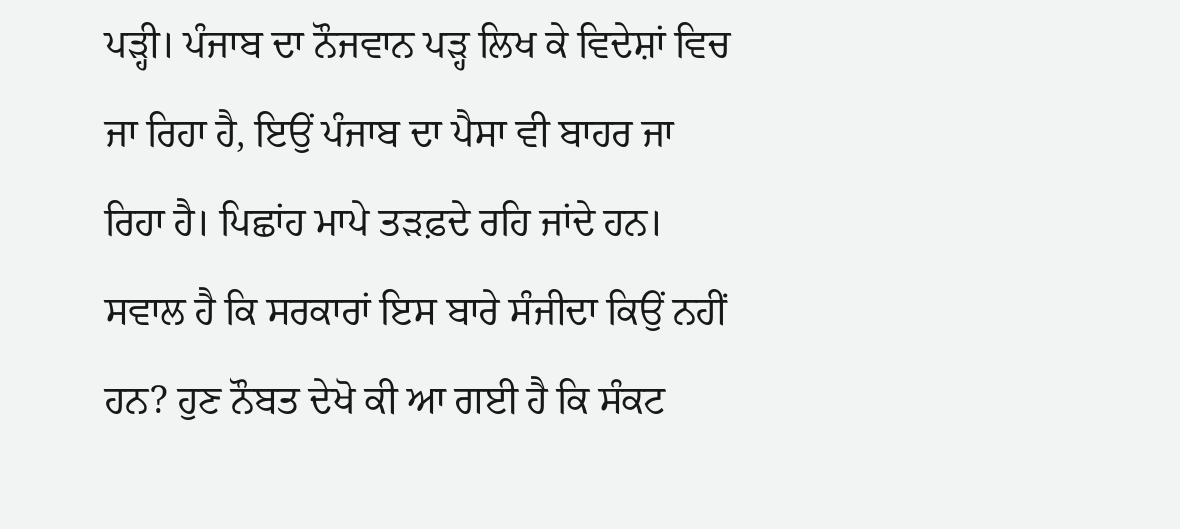ਪੜ੍ਹੀ। ਪੰਜਾਬ ਦਾ ਨੌਜਵਾਨ ਪੜ੍ਹ ਲਿਖ ਕੇ ਵਿਦੇਸ਼ਾਂ ਵਿਚ ਜਾ ਰਿਹਾ ਹੈ, ਇਉਂ ਪੰਜਾਬ ਦਾ ਪੈਸਾ ਵੀ ਬਾਹਰ ਜਾ ਰਿਹਾ ਹੈ। ਪਿਛਾਂਹ ਮਾਪੇ ਤੜਫ਼ਦੇ ਰਹਿ ਜਾਂਦੇ ਹਨ। ਸਵਾਲ ਹੈ ਕਿ ਸਰਕਾਰਾਂ ਇਸ ਬਾਰੇ ਸੰਜੀਦਾ ਕਿਉਂ ਨਹੀਂ ਹਨ? ਹੁਣ ਨੌਬਤ ਦੇਖੋ ਕੀ ਆ ਗਈ ਹੈ ਕਿ ਸੰਕਟ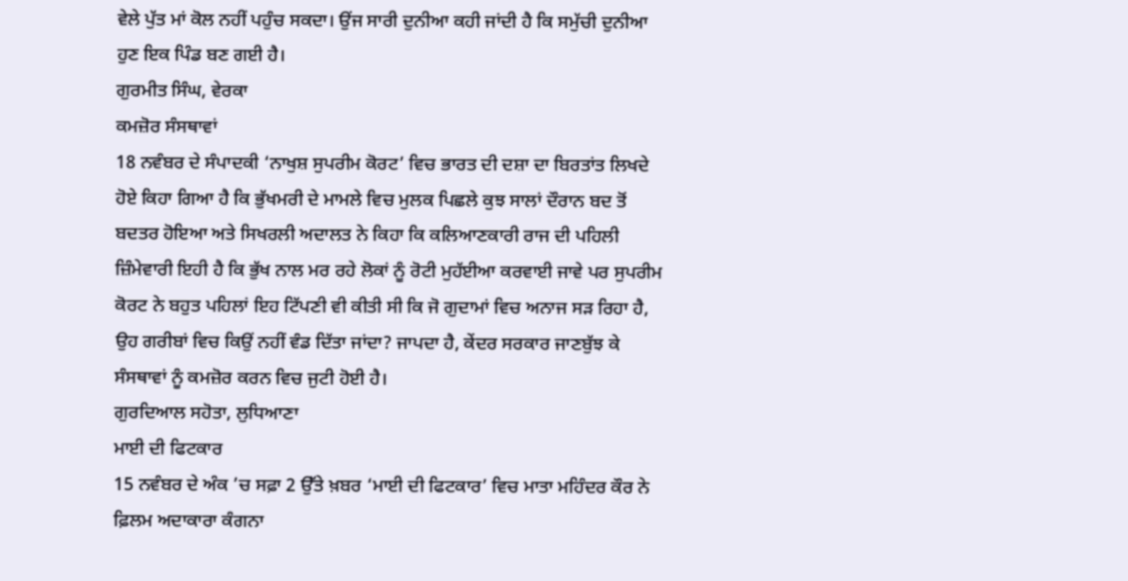ਵੇਲੇ ਪੁੱਤ ਮਾਂ ਕੋਲ ਨਹੀਂ ਪਹੁੰਚ ਸਕਦਾ। ਉਂਜ ਸਾਰੀ ਦੁਨੀਆ ਕਹੀ ਜਾਂਦੀ ਹੈ ਕਿ ਸਮੁੱਚੀ ਦੁਨੀਆ ਹੁਣ ਇਕ ਪਿੰਡ ਬਣ ਗਈ ਹੈ।
ਗੁਰਮੀਤ ਸਿੰਘ, ਵੇਰਕਾ
ਕਮਜ਼ੋਰ ਸੰਸਥਾਵਾਂ
18 ਨਵੰਬਰ ਦੇ ਸੰਪਾਦਕੀ ‘ਨਾਖੁਸ਼ ਸੁਪਰੀਮ ਕੋਰਟ’ ਵਿਚ ਭਾਰਤ ਦੀ ਦਸ਼ਾ ਦਾ ਬਿਰਤਾਂਤ ਲਿਖਦੇ ਹੋਏ ਕਿਹਾ ਗਿਆ ਹੈ ਕਿ ਭੁੱਖਮਰੀ ਦੇ ਮਾਮਲੇ ਵਿਚ ਮੁਲਕ ਪਿਛਲੇ ਕੁਝ ਸਾਲਾਂ ਦੌਰਾਨ ਬਦ ਤੋਂ ਬਦਤਰ ਹੋਇਆ ਅਤੇ ਸਿਖਰਲੀ ਅਦਾਲਤ ਨੇ ਕਿਹਾ ਕਿ ਕਲਿਆਣਕਾਰੀ ਰਾਜ ਦੀ ਪਹਿਲੀ ਜ਼ਿੰਮੇਵਾਰੀ ਇਹੀ ਹੈ ਕਿ ਭੁੱਖ ਨਾਲ ਮਰ ਰਹੇ ਲੋਕਾਂ ਨੂੰ ਰੋਟੀ ਮੁਹੱਈਆ ਕਰਵਾਈ ਜਾਵੇ ਪਰ ਸੁਪਰੀਮ ਕੋਰਟ ਨੇ ਬਹੁਤ ਪਹਿਲਾਂ ਇਹ ਟਿੱਪਣੀ ਵੀ ਕੀਤੀ ਸੀ ਕਿ ਜੋ ਗੁਦਾਮਾਂ ਵਿਚ ਅਨਾਜ ਸੜ ਰਿਹਾ ਹੈ, ਉਹ ਗਰੀਬਾਂ ਵਿਚ ਕਿਉਂ ਨਹੀਂ ਵੰਡ ਦਿੱਤਾ ਜਾਂਦਾ? ਜਾਪਦਾ ਹੈ, ਕੇਂਦਰ ਸਰਕਾਰ ਜਾਣਬੁੱਝ ਕੇ ਸੰਸਥਾਵਾਂ ਨੂੰ ਕਮਜ਼ੋਰ ਕਰਨ ਵਿਚ ਜੁਟੀ ਹੋਈ ਹੈ।
ਗੁਰਦਿਆਲ ਸਹੋਤਾ, ਲੁਧਿਆਣਾ
ਮਾਈ ਦੀ ਫਿਟਕਾਰ
15 ਨਵੰਬਰ ਦੇ ਅੰਕ ’ਚ ਸਫ਼ਾ 2 ਉੱਤੇ ਖ਼ਬਰ ‘ਮਾਈ ਦੀ ਫਿਟਕਾਰ’ ਵਿਚ ਮਾਤਾ ਮਹਿੰਦਰ ਕੌਰ ਨੇ ਫ਼ਿਲਮ ਅਦਾਕਾਰਾ ਕੰਗਨਾ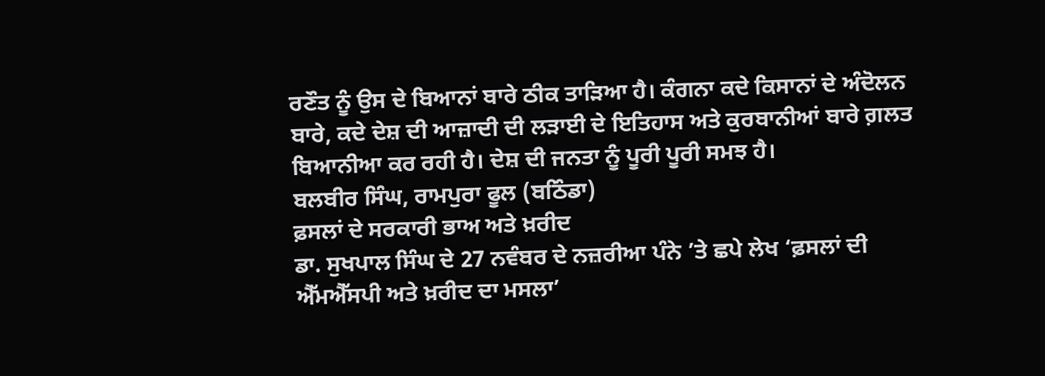ਰਣੌਤ ਨੂੰ ਉਸ ਦੇ ਬਿਆਨਾਂ ਬਾਰੇ ਠੀਕ ਤਾੜਿਆ ਹੈ। ਕੰਗਨਾ ਕਦੇ ਕਿਸਾਨਾਂ ਦੇ ਅੰਦੋਲਨ ਬਾਰੇ, ਕਦੇ ਦੇਸ਼ ਦੀ ਆਜ਼ਾਦੀ ਦੀ ਲੜਾਈ ਦੇ ਇਤਿਹਾਸ ਅਤੇ ਕੁਰਬਾਨੀਆਂ ਬਾਰੇ ਗ਼ਲਤ ਬਿਆਨੀਆ ਕਰ ਰਹੀ ਹੈ। ਦੇਸ਼ ਦੀ ਜਨਤਾ ਨੂੰ ਪੂਰੀ ਪੂਰੀ ਸਮਝ ਹੈ।
ਬਲਬੀਰ ਸਿੰਘ, ਰਾਮਪੁਰਾ ਫੂਲ (ਬਠਿੰਡਾ)
ਫ਼ਸਲਾਂ ਦੇ ਸਰਕਾਰੀ ਭਾਅ ਅਤੇ ਖ਼ਰੀਦ
ਡਾ. ਸੁਖਪਾਲ ਸਿੰਘ ਦੇ 27 ਨਵੰਬਰ ਦੇ ਨਜ਼ਰੀਆ ਪੰਨੇ ’ਤੇ ਛਪੇ ਲੇਖ ‘ਫ਼ਸਲਾਂ ਦੀ ਐੱਮਐੱਸਪੀ ਅਤੇ ਖ਼ਰੀਦ ਦਾ ਮਸਲਾ’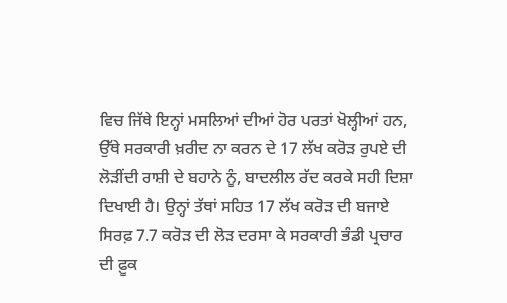ਵਿਚ ਜਿੱਥੇ ਇਨ੍ਹਾਂ ਮਸਲਿਆਂ ਦੀਆਂ ਹੋਰ ਪਰਤਾਂ ਖੋਲ੍ਹੀਆਂ ਹਨ, ਉੱਥੇ ਸਰਕਾਰੀ ਖ਼ਰੀਦ ਨਾ ਕਰਨ ਦੇ 17 ਲੱਖ ਕਰੋੜ ਰੁਪਏ ਦੀ ਲੋੜੀਂਦੀ ਰਾਸ਼ੀ ਦੇ ਬਹਾਨੇ ਨੂੰ, ਬਾਦਲੀਲ ਰੱਦ ਕਰਕੇ ਸਹੀ ਦਿਸ਼ਾ ਦਿਖਾਈ ਹੈ। ਉਨ੍ਹਾਂ ਤੱਥਾਂ ਸਹਿਤ 17 ਲੱਖ ਕਰੋੜ ਦੀ ਬਜਾਏ ਸਿਰਫ਼ 7.7 ਕਰੋੜ ਦੀ ਲੋੜ ਦਰਸਾ ਕੇ ਸਰਕਾਰੀ ਭੰਡੀ ਪ੍ਰਚਾਰ ਦੀ ਫ਼ੂਕ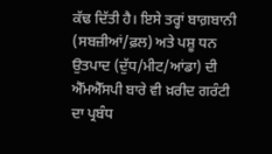ਕੱਢ ਦਿੱਤੀ ਹੈ। ਇਸੇ ਤਰ੍ਹਾਂ ਬਾਗ਼ਬਾਨੀ (ਸਬਜ਼ੀਆਂ/ਫ਼ਲ) ਅਤੇ ਪਸ਼ੂ ਧਨ ਉਤਪਾਦ (ਦੁੱਧ/ਮੀਟ/ਆਂਡਾ) ਦੀ ਐੱਮਐੱਸਪੀ ਬਾਰੇ ਵੀ ਖ਼ਰੀਦ ਗਰੰਟੀ ਦਾ ਪ੍ਰਬੰਧ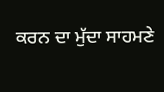ਕਰਨ ਦਾ ਮੁੱਦਾ ਸਾਹਮਣੇ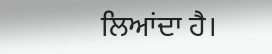ਲਿਆਂਦਾ ਹੈ।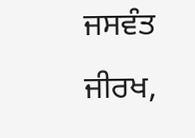ਜਸਵੰਤ ਜੀਰਖ,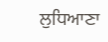ਲੁਧਿਆਣਾ